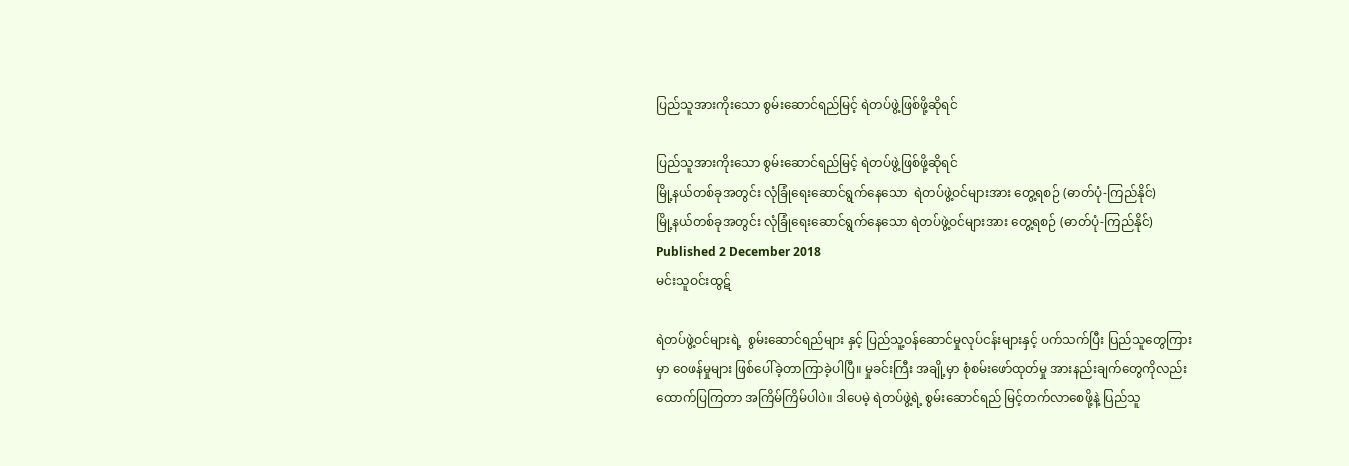ပြည်သူအားကိုးသော စွမ်းဆောင်ရည်မြင့် ရဲတပ်ဖွဲ့ဖြစ်ဖို့ဆိုရင်

ပြည်သူအားကိုးသော စွမ်းဆောင်ရည်မြင့် ရဲတပ်ဖွဲ့ဖြစ်ဖို့ဆိုရင်
မြို့နယ်တစ်ခုအတွင်း လုံခြုံရေးဆောင်ရွက်နေသော  ရဲတပ်ဖွဲ့ဝင်များအား တွေ့ရစဉ် (ဓာတ်ပုံ-ကြည်နိုင်)
မြို့နယ်တစ်ခုအတွင်း လုံခြုံရေးဆောင်ရွက်နေသော ရဲတပ်ဖွဲ့ဝင်များအား တွေ့ရစဉ် (ဓာတ်ပုံ-ကြည်နိုင်)
Published 2 December 2018
မင်းသူဝင်းထွဋ်

ရဲတပ်ဖွဲ့ဝင်များရဲ့  စွမ်းဆောင်ရည်များ နှင့် ပြည်သူ့ဝန်ဆောင်မှုလုပ်ငန်းများနှင့် ပက်သက်ပြီး ပြည်သူတွေကြားမှာ ဝေဖန်မှုများ ဖြစ်ပေါ်ခဲ့တာကြာခဲ့ပါပြီ။ မှုခင်းကြီး အချို့မှာ စုံစမ်းဖော်ထုတ်မှု အားနည်းချက်တွေကိုလည်း ထောက်ပြကြတာ အကြိမ်ကြိမ်ပါပဲ။ ဒါပေမဲ့ ရဲတပ်ဖွဲ့ရဲ့ စွမ်းဆောင်ရည် မြင့်တက်လာစေဖို့နဲ့ ပြည်သူ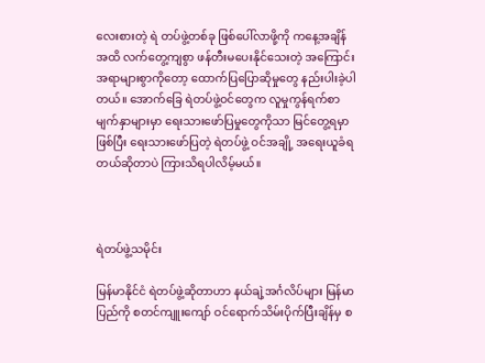လေးစားတဲ့ ရဲ တပ်ဖွဲ့တစ်ခု ဖြစ်ပေါ်လာဖို့ကို ကနေ့အချိန်အထိ လက်တွေ့ကျစွာ ဖန်တီးမပေးနိုင်သေးတဲ့ အကြောင်းအရာများစွာကိုတော့ ထောက်ပြပြောဆိုမှုတွေ နည်းပါးခဲ့ပါတယ်။ အောက်ခြေ ရဲတပ်ဖွဲ့ဝင်တွေက လူမှုကွန်ရက်စာမျက်နှာများမှာ ရေးသားဖော်ပြမှုတွေကိုသာ မြင်တွေ့ရမှာဖြစ်ပြီး ရေးသားဖော်ပြတဲ့ ရဲတပ်ဖွဲ့ ဝင်အချို့ အရေးယူခံရတယ်ဆိုတာပဲ ကြားသိရပါလိမ့်မယ်။



ရဲတပ်ဖွဲ့သမိုင်း

မြန်မာနိုင်ငံ ရဲတပ်ဖွဲ့ဆိုတာဟာ နယ်ချဲ့အင်္ဂလိပ်များ မြန်မာပြည်ကို စတင်ကျူးကျော် ဝင်ရောက်သိမ်းပိုက်ပြီးချိန်မှ စ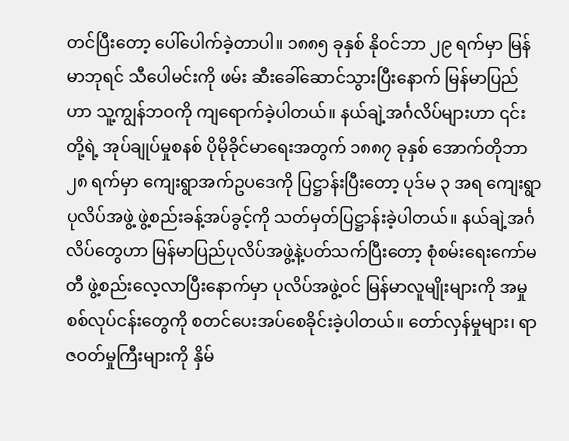တင်ပြီးတော့ ပေါ်ပေါက်ခဲ့တာပါ။ ၁၈၈၅ ခုနှစ် နိုဝင်ဘာ ၂၉ ရက်မှာ မြန်မာဘုရင် သီပေါမင်းကို ဖမ်း ဆီးခေါ်ဆောင်သွားပြီးနောက် မြန်မာပြည်ဟာ သူ့ကျွန်ဘဝကို ကျရောက်ခဲ့ပါတယ်။ နယ်ချဲ့အင်္ဂလိပ်များဟာ ၎င်းတို့ရဲ့ အုပ်ချုပ်မှုစနစ် ပိုမိုခိုင်မာရေးအတွက် ၁၈၈၇ ခုနှစ် အောက်တိုဘာ ၂၈ ရက်မှာ ကျေးရွာအက်ဥပဒေကို ပြဋ္ဌာန်းပြီးတော့ ပုဒ်မ ၃ အရ ကျေးရွာပုလိပ်အဖွဲ့ ဖွဲ့စည်းခန့်အပ်ခွင့်ကို သတ်မှတ်ပြဋ္ဌာန်းခဲ့ပါတယ်။ နယ်ချဲ့အင်္ဂလိပ်တွေဟာ မြန်မာပြည်ပုလိပ်အဖွဲ့နဲ့ပတ်သက်ပြီးတော့ စုံစမ်းရေးကော်မတီ ဖွဲ့စည်းလေ့လာပြီးနောက်မှာ ပုလိပ်အဖွဲ့ဝင် မြန်မာလူမျိုးများကို အမှုစစ်လုပ်ငန်းတွေကို စတင်ပေးအပ်စေခိုင်းခဲ့ပါတယ်။ တော်လှန်မှုများ၊ ရာဇဝတ်မှုကြီးများကို နှိမ်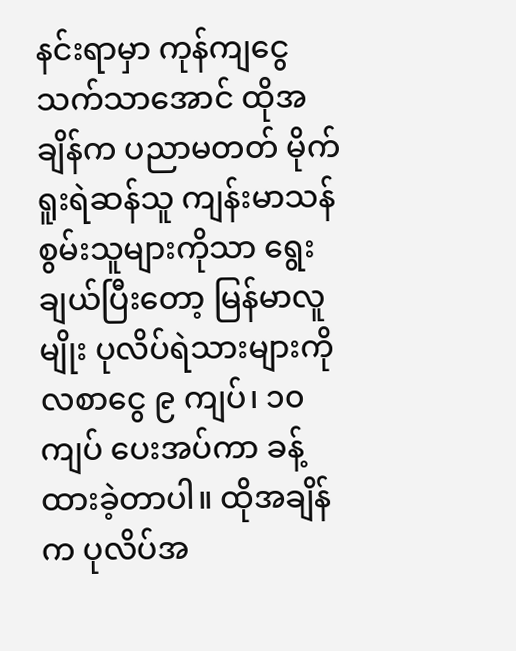နင်းရာမှာ ကုန်ကျငွေသက်သာအောင် ထိုအချိန်က ပညာမတတ် မိုက်ရူးရဲဆန်သူ ကျန်းမာသန်စွမ်းသူများကိုသာ ရွေးချယ်ပြီးတော့ မြန်မာလူမျိုး ပုလိပ်ရဲသားများကို လစာငွေ ၉ ကျပ်၊ ၁၀ ကျပ် ပေးအပ်ကာ ခန့်ထားခဲ့တာပါ။ ထိုအချိန်က ပုလိပ်အ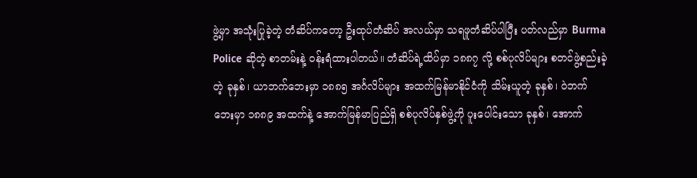ဖွဲ့မှာ အသုံးပြုခဲ့တဲ့ တံဆိပ်ကတော့ ဦးထုပ်တံဆိပ် အလယ်မှာ သရဖူတံဆိပ်ပါပြီး ပတ်လည်မှာ Burma Police ဆိုတဲ့ စာတမ်းနဲ့ ဝန်းရံထားပါတယ်။ တံဆိပ်ရဲ့ထိပ်မှာ ၁၈၈၇ လို့ စစ်ပုလိပ်များ စတင်ဖွဲ့စည်းခဲ့တဲ့ ခုနှစ်၊ ယာဘက်ဘေးမှာ ၁၈၈၅ အင်္ဂလိပ်များ အထက်မြန်မာနိုင်ငံကို သိမ်းယူတဲ့ ခုနှစ်၊ ဝဲဘက်ဘေးမှာ ၁၈၈၉ အထက်နဲ့ အောက်မြန်မာပြည်ရှိ စစ်ပုလိပ်နှစ်ဖွဲ့ကို ပူးပေါင်းသော ခုနှစ်၊ အောက်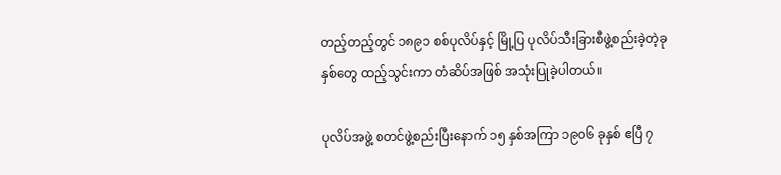တည့်တည့်တွင် ၁၈၉၁ စစ်ပုလိပ်နှင့် မြို့ပြ ပုလိပ်သီးခြားစီဖွဲ့စည်းခဲ့တဲ့ခုနှစ်တွေ ထည့်သွင်းကာ တံဆိပ်အဖြစ် အသုံးပြုခဲ့ပါတယ်။

ပုလိပ်အဖွဲ့ စတင်ဖွဲ့စည်းပြီးနောက် ၁၅ နှစ်အကြာ ၁၉၀၆ ခုနှစ် ဧပြီ ၇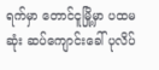ရက်မှာ တောင်ငူမြို့မှာ ပထမဆုံး ဆပ်ကျောင်းခေါ် ပုလိပ်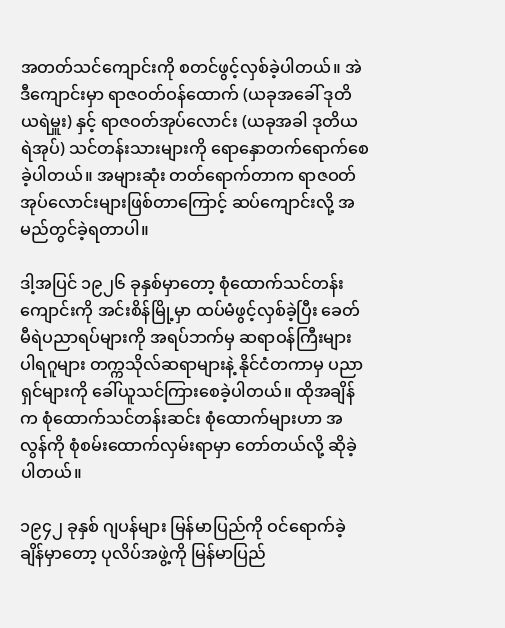အတတ်သင်ကျောင်းကို စတင်ဖွင့်လှစ်ခဲ့ပါတယ်။ အဲဒီကျောင်းမှာ ရာဇဝတ်ဝန်ထောက် (ယခုအခေါ် ဒုတိယရဲမှူး) နှင့် ရာဇဝတ်အုပ်လောင်း (ယခုအခါ ဒုတိယရဲအုပ်) သင်တန်းသားများကို ရောနှောတက်ရောက်စေခဲ့ပါတယ်။ အများဆုံး တတ်ရောက်တာက ရာဇဝတ်အုပ်လောင်းများဖြစ်တာကြောင့် ဆပ်ကျောင်းလို့ အမည်တွင်ခဲ့ရတာပါ။

ဒါ့အပြင် ၁၉၂၆ ခုနှစ်မှာတော့ စုံထောက်သင်တန်းကျောင်းကို အင်းစိန်မြို့မှာ ထပ်မံဖွင့်လှစ်ခဲ့ပြီး ခေတ်မီရဲပညာရပ်များကို အရပ်ဘက်မှ ဆရာဝန်ကြီးများ ပါရဂူများ တက္ကသိုလ်ဆရာများနဲ့ နိုင်ငံတကာမှ ပညာရှင်များကို ခေါ်ယူသင်ကြားစေခဲ့ပါတယ်။ ထိုအချိန်က စုံထောက်သင်တန်းဆင်း စုံထောက်များဟာ အလွန်ကို စုံစမ်းထောက်လှမ်းရာမှာ တော်တယ်လို့ ဆိုခဲ့ပါတယ်။

၁၉၄၂ ခုနှစ် ဂျပန်များ မြန်မာပြည်ကို ဝင်ရောက်ခဲ့ချိန်မှာတော့ ပုလိပ်အဖွဲ့ကို မြန်မာပြည်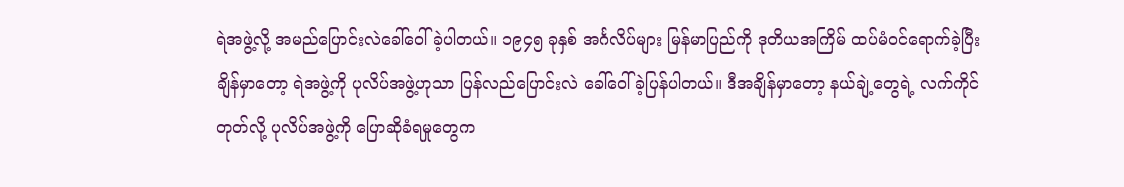ရဲအဖွဲ့လို့ အမည်ပြောင်းလဲခေါ်ဝေါ်ခဲ့ပါတယ်။ ၁၉၄၅ ခုနှစ် အင်္ဂလိပ်များ မြန်မာပြည်ကို ဒုတိယအကြိမ် ထပ်မံဝင်ရောက်ခဲ့ပြီး ချိန်မှာတော့ ရဲအဖွဲ့ကို ပုလိပ်အဖွဲ့ဟုသာ ပြန်လည်ပြောင်းလဲ ခေါ်ဝေါ်ခဲ့ပြန်ပါတယ်။ ဒီအချိန်မှာတော့ နယ်ချဲ့တွေရဲ့ လက်ကိုင်တုတ်လို့ ပုလိပ်အဖွဲ့ကို ပြောဆိုခံရမှုတွေက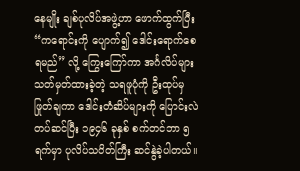နေမျိုး ချစ်ပုလိပ်အဖွဲ့ဟာ ဖောက်ထွက်ပြီး “ကရောင်းကို ပျောက်၍ ဒေါင်းရောက်စေရမည်” လို့ ကြွေးကြော်ကာ အင်္ဂလိပ်များ သတ်မှတ်ထားခဲ့တဲ့ သရဖူပုံကို ဦးထုပ်မှဖြုတ်ချကာ ဒေါင်းတံဆိပ်များကို ပြောင်းလဲတပ်ဆင်ပြီး ၁၉၄၆ ခုနှစ် စက်တင်ဘာ ၅ ရက်မှာ ပုလိပ်သပိတ်ကြီး ဆင်နွဲခဲ့ပါတယ်။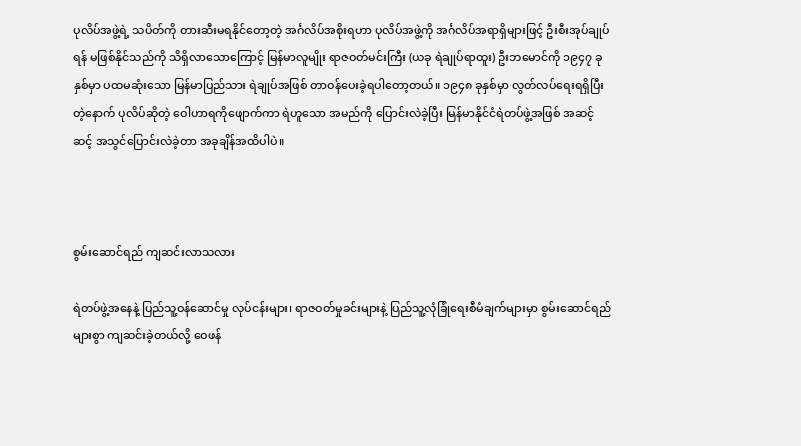ပုလိပ်အဖွဲ့ရဲ့ သပိတ်ကို တားဆီးမရနိုင်တော့တဲ့ အင်္ဂလိပ်အစိုးရဟာ ပုလိပ်အဖွဲ့ကို အင်္ဂလိပ်အရာရှိများဖြင့် ဦးစီးအုပ်ချုပ်ရန် မဖြစ်နိုင်သည်ကို သိရှိလာသောကြောင့် မြန်မာလူမျိုး ရာဇဝတ်မင်းကြီး (ယခု ရဲချုပ်ရာထူး) ဦးဘမောင်ကို ၁၉၄၇ ခုနှစ်မှာ ပထမဆုံးသော မြန်မာပြည်သား ရဲချုပ်အဖြစ် တာဝန်ပေးခဲ့ရပါတော့တယ်။ ၁၉၄၈ ခုနှစ်မှာ လွတ်လပ်ရေးရရှိပြီးတဲ့နောက် ပုလိပ်ဆိုတဲ့ ဝေါဟာရကိုဖျောက်ကာ ရဲဟူသော အမည်ကို ပြောင်းလဲခဲ့ပြီး မြန်မာနိုင်ငံရဲတပ်ဖွဲ့အဖြစ် အဆင့်ဆင့် အသွင်ပြောင်းလဲခဲ့တာ အခုချိန်အထိပါပဲ။



စွမ်းဆောင်ရည် ကျဆင်းလာသလား

ရဲတပ်ဖွဲ့အနေနဲ့ ပြည်သူ့ဝန်ဆောင်မှု လုပ်ငန်းများ၊ ရာဇဝတ်မှုခင်းများနဲ့ ပြည်သူ့လုံခြုံရေးစီမံချက်များမှာ စွမ်းဆောင်ရည်များစွာ ကျဆင်းခဲ့တယ်လို့ ဝေဖန်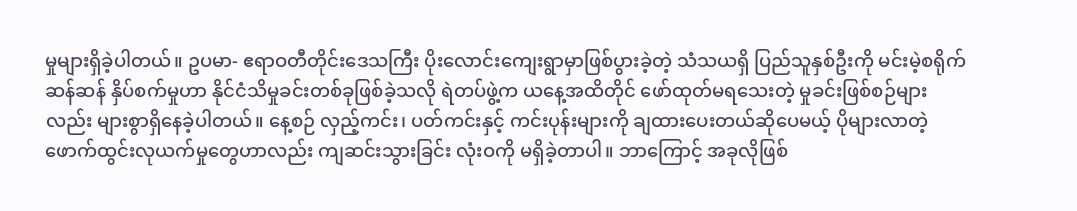မှုများရှိခဲ့ပါတယ်။ ဥပမာ- ဧရာဝတီတိုင်းဒေသကြီး ပိုးလောင်းကျေးရွာမှာဖြစ်ပွားခဲ့တဲ့ သံသယရှိ ပြည်သူနှစ်ဦးကို မင်းမဲ့စရိုက်ဆန်ဆန် နှိပ်စက်မှုဟာ နိုင်ငံသိမှုခင်းတစ်ခုဖြစ်ခဲ့သလို ရဲတပ်ဖွဲ့က ယနေ့အထိတိုင် ဖော်ထုတ်မရသေးတဲ့ မှုခင်းဖြစ်စဉ်များလည်း များစွာရှိနေခဲ့ပါတယ်။ နေ့စဉ် လှည့်ကင်း၊ ပတ်ကင်းနှင့် ကင်းပုန်းများကို ချထားပေးတယ်ဆိုပေမယ့် ပိုများလာတဲ့ ဖောက်ထွင်းလုယက်မှုတွေဟာလည်း ကျဆင်းသွားခြင်း လုံးဝကို မရှိခဲ့တာပါ။ ဘာကြောင့် အခုလိုဖြစ်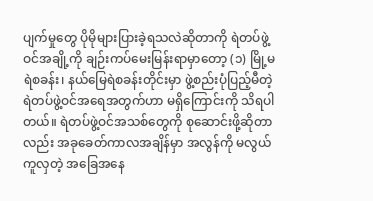ပျက်မှုတွေ ပိုမိုများပြားခဲ့ရသလဲဆိုတာကို ရဲတပ်ဖွဲ့ဝင်အချို့ကို ချဉ်းကပ်မေးမြန်းရာမှာတော့ (၁) မြို့မရဲစခန်း၊ နယ်မြေရဲစခန်းတိုင်းမှာ ဖွဲ့စည်းပုံပြည့်မီတဲ့ ရဲတပ်ဖွဲ့ဝင်အရေအတွက်ဟာ မရှိကြောင်းကို သိရပါတယ်။ ရဲတပ်ဖွဲ့ဝင်အသစ်တွေကို စုဆောင်းဖို့ဆိုတာလည်း အခုခေတ်ကာလအချိန်မှာ အလွန်ကို မလွယ်ကူလှတဲ့ အခြေအနေ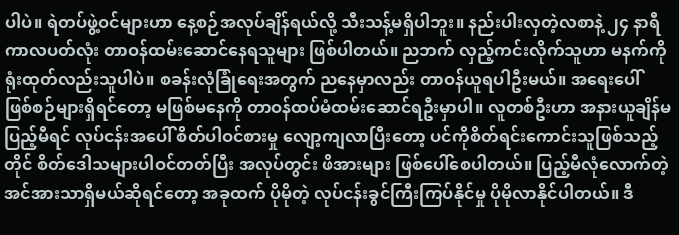ပါပဲ။ ရဲတပ်ဖွဲ့ဝင်များဟာ နေ့စဉ်အလုပ်ချိန်ရယ်လို့ သီးသန့်မရှိပါဘူး။ နည်းပါးလှတဲ့လစာနဲ့ ၂၄ နာရီကာလပတ်လုံး တာဝန်ထမ်းဆောင်နေရသူများ ဖြစ်ပါတယ်။ ညဘက် လှည့်ကင်းလိုက်သူဟာ မနက်ကို ရုံးထုတ်လည်းသူပါပဲ။ စခန်းလုံခြုံရေးအတွက် ညနေမှာလည်း တာဝန်ယူရပါဦးမယ်။ အရေးပေါ်ဖြစ်စဉ်များရှိရင်တော့ မဖြစ်မနေကို တာဝန်ထပ်မံထမ်းဆောင်ရဦးမှာပါ။ လူတစ်ဦးဟာ အနားယူချိန်မပြည့်မီရင် လုပ်ငန်းအပေါ် စိတ်ပါဝင်စားမှု လျော့ကျလာပြီးတော့ ပင်ကိုစိတ်ရင်းကောင်းသူဖြစ်သည့်တိုင် စိတ်ဒေါသများပါဝင်တတ်ပြီး အလုပ်တွင်း ဖိအားများ ဖြစ်ပေါ်စေပါတယ်။ ပြည့်မီလုံလောက်တဲ့ အင်အားသာရှိမယ်ဆိုရင်တော့ အခုထက် ပိုမိုတဲ့ လုပ်ငန်းခွင်ကြီးကြပ်နိုင်မှု ပိုမိုလာနိုင်ပါတယ်။ ဒီ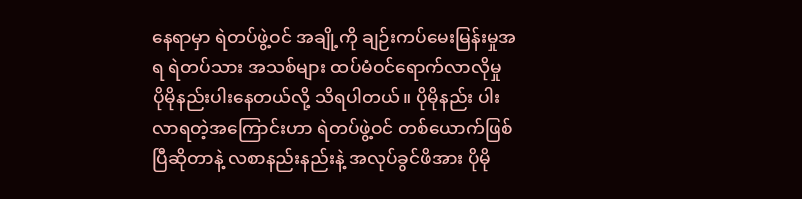နေရာမှာ ရဲတပ်ဖွဲ့ဝင် အချို့ကို ချဉ်းကပ်မေးမြန်းမှုအရ ရဲတပ်သား အသစ်များ ထပ်မံဝင်ရောက်လာလိုမှု ပိုမိုနည်းပါးနေတယ်လို့ သိရပါတယ်။ ပိုမိုနည်း ပါးလာရတဲ့အကြောင်းဟာ ရဲတပ်ဖွဲ့ဝင် တစ်ယောက်ဖြစ်ပြီဆိုတာနဲ့ လစာနည်းနည်းနဲ့ အလုပ်ခွင်ဖိအား ပိုမို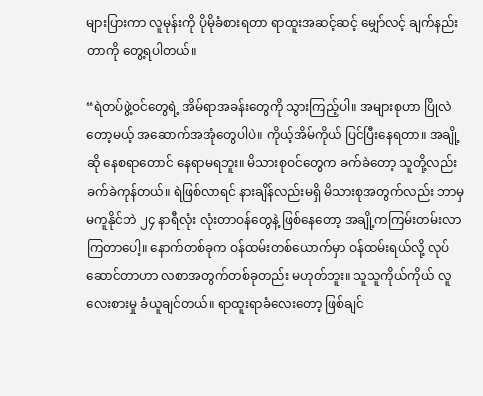များပြားကာ လူမုန်းကို ပိုမိုခံစားရတာ ရာထူးအဆင့်ဆင့် မျှော်လင့် ချက်နည်းတာကို တွေ့ရပါတယ်။

“ရဲတပ်ဖွဲ့ဝင်တွေရဲ့ အိမ်ရာအခန်းတွေကို သွားကြည့်ပါ။ အများစုဟာ ပြိုလဲတော့မယ့် အဆောက်အအုံတွေပါပဲ။ ကိုယ့်အိမ်ကိုယ် ပြင်ပြီးနေရတာ။ အချို့ဆို နေစရာတောင် နေရာမရဘူး။ မိသားစုဝင်တွေက ခက်ခဲတော့ သူတို့လည်း ခက်ခဲကုန်တယ်။ ရဲဖြစ်လာရင် နားချိန်လည်းမရှိ မိသားစုအတွက်လည်း ဘာမှမကူနိုင်ဘဲ ၂၄ နာရီလုံး လုံးတာဝန်တွေနဲ့ ဖြစ်နေတော့ အချို့ကကြမ်းတမ်းလာကြတာပေါ့။ နောက်တစ်ခုက ဝန်ထမ်းတစ်ယောက်မှာ ဝန်ထမ်းရယ်လို့ လုပ်ဆောင်တာဟာ လစာအတွက်တစ်ခုတည်း မဟုတ်ဘူး။ သူသူကိုယ်ကိုယ် လူလေးစားမှု ခံယူချင်တယ်။ ရာထူးရာခံလေးတော့ ဖြစ်ချင်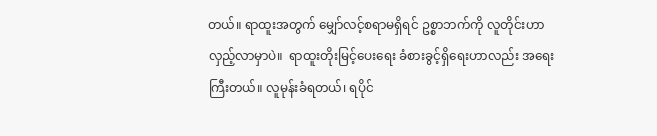တယ်။ ရာထူးအတွက် မျှော်လင့်စရာမရှိရင် ဥစ္စာဘက်ကို လူတိုင်းဟာ လှည့်လာမှာပဲ။  ရာထူးတိုးမြင့်ပေးရေး ခံစားခွင့်ရှိရေးဟာလည်း အရေးကြီးတယ်။ လူမုန်းခံရတယ်၊ ရပိုင်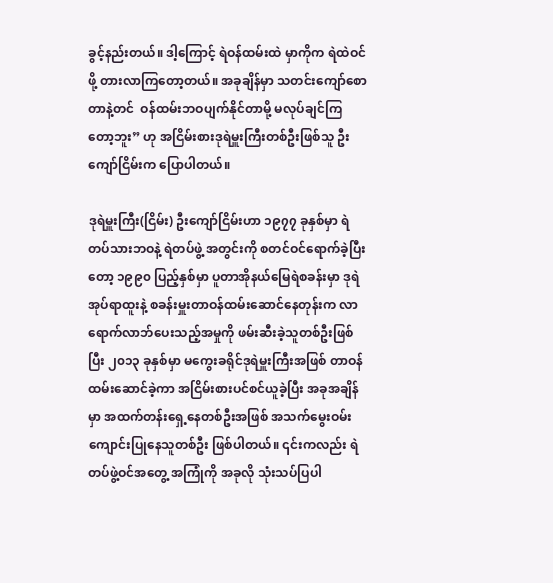ခွင့်နည်းတယ်။ ဒါ့ကြောင့် ရဲဝန်ထမ်းထဲ မှာကိုက ရဲထဲဝင်ဖို့ တားလာကြတော့တယ်။ အခုချိန်မှာ သတင်းကျော်စောတာနဲ့တင်  ဝန်ထမ်းဘဝပျက်နိုင်တာမို့ မလုပ်ချင်ကြတော့ဘူး” ဟု အငြိမ်းစားဒုရဲမှူးကြီးတစ်ဦးဖြစ်သူ ဦးကျော်ငြိမ်းက ပြောပါတယ်။

ဒုရဲမှူးကြီး(ငြိမ်း) ဦးကျော်ငြိမ်းဟာ ၁၉၇၇ ခုနှစ်မှာ ရဲတပ်သားဘဝနဲ့ ရဲတပ်ဖွဲ့ အတွင်းကို စတင်ဝင်ရောက်ခဲ့ပြီးတော့ ၁၉၉၀ ပြည့်နှစ်မှာ ပူတာအိုနယ်မြေရဲစခန်းမှာ ဒုရဲအုပ်ရာထူးနဲ့ စခန်းမှူးတာဝန်ထမ်းဆောင်နေတုန်းက လာရောက်လာဘ်ပေးသည့်အမှုကို ဖမ်းဆီးခဲ့သူတစ်ဦးဖြစ်ပြီး ၂၀၁၃ ခုနှစ်မှာ မကွေးခရိုင်ဒုရဲမှူးကြီးအဖြစ် တာဝန်ထမ်းဆောင်ခဲ့ကာ အငြိမ်းစားပင်စင်ယူခဲ့ပြီး အခုအချိန်မှာ အထက်တန်းရှေ့နေတစ်ဦးအဖြစ် အသက်မွေးဝမ်းကျောင်းပြုနေသူတစ်ဦး ဖြစ်ပါတယ်။ ၎င်းကလည်း ရဲတပ်ဖွဲ့ဝင်အတွေ့ အကြုံကို အခုလို သုံးသပ်ပြပါ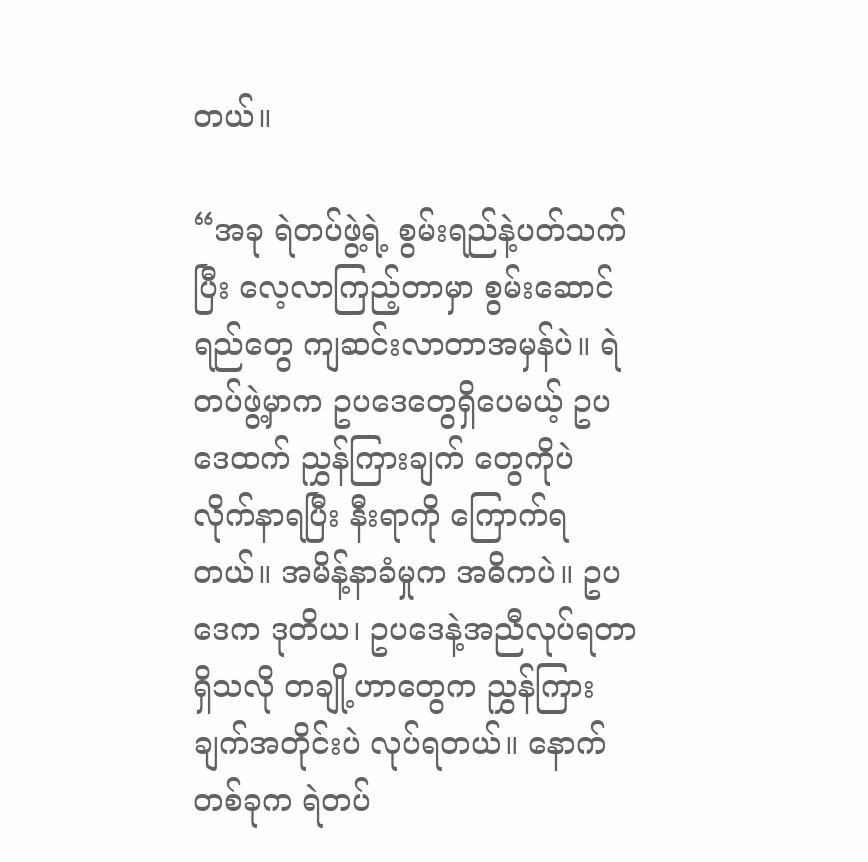တယ်။

“အခု ရဲတပ်ဖွဲ့ရဲ့ စွမ်းရည်နဲ့ပတ်သက်ပြီး လေ့လာကြည့်တာမှာ စွမ်းဆောင်ရည်တွေ ကျဆင်းလာတာအမှန်ပဲ။ ရဲတပ်ဖွဲ့မှာက ဥပဒေတွေရှိပေမယ့် ဥပဒေထက် ညွှန်ကြားချက် တွေကိုပဲ လိုက်နာရပြီး နီးရာကို ကြောက်ရတယ်။ အမိန့်နာခံမှုက အဓိကပဲ။ ဥပဒေက ဒုတိယ၊ ဥပဒေနဲ့အညီလုပ်ရတာရှိသလို တချို့ဟာတွေက ညွှန်ကြားချက်အတိုင်းပဲ လုပ်ရတယ်။ နောက်တစ်ခုက ရဲတပ်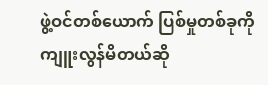ဖွဲ့ဝင်တစ်ယောက် ပြစ်မှုတစ်ခုကို ကျူးလွန်မိတယ်ဆို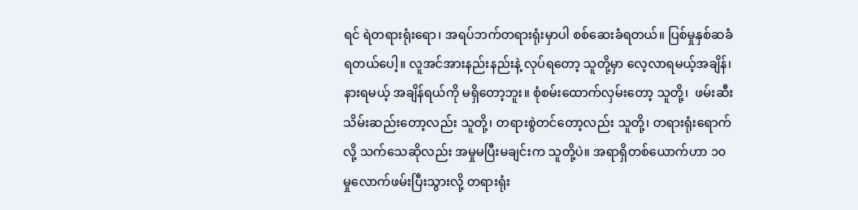ရင် ရဲတရားရုံးရော၊ အရပ်ဘက်တရားရုံးမှာပါ စစ်ဆေးခံရတယ်။ ပြစ်မှုနှစ်ဆခံရတယ်ပေါ့။ လူအင်အားနည်းနည်းနဲ့ လုပ်ရတော့ သူတို့မှာ လေ့လာရမယ့်အချိန်၊ နားရမယ့် အချိန်ရယ်ကို မရှိတော့ဘူး။ စုံစမ်းထောက်လှမ်းတော့ သူတို့၊  ဖမ်းဆီးသိမ်းဆည်းတော့လည်း သူတို့၊ တရားစွဲတင်တော့လည်း သူတို့၊ တရားရုံးရောက်လို့ သက်သေဆိုလည်း အမှုမပြီးမချင်းက သူတို့ပဲ။ အရာရှိတစ်ယောက်ဟာ ၁၀ မှုလောက်ဖမ်းပြီးသွားလို့ တရားရုံး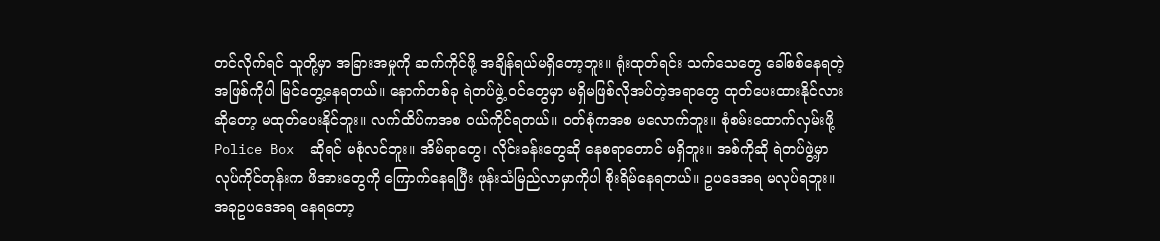တင်လိုက်ရင် သူတို့မှာ အခြားအမှုကို ဆက်ကိုင်ဖို့ အချိန်ရယ်မရှိတော့ဘူး။ ရုံးထုတ်ရင်း သက်သေတွေ ခေါ်စစ်နေရတဲ့အဖြစ်ကိုပါ မြင်တွေ့နေရတယ်။ နောက်တစ်ခု ရဲတပ်ဖွဲ့ ဝင်တွေမှာ မရှိမဖြစ်လိုအပ်တဲ့အရာတွေ ထုတ်ပေးထားနိုင်လားဆိုတော့ မထုတ်ပေးနိုင်ဘူး။ လက်ထိပ်ကအစ ဝယ်ကိုင်ရတယ်။ ဝတ်စုံကအစ မလောက်ဘူး။ စုံစမ်းထောက်လှမ်းဖို့ Police Box  ဆိုရင် မစုံလင်ဘူး။ အိမ်ရာတွေ၊ လိုင်းခန်းတွေဆို နေစရာတောင် မရှိဘူး။ အစ်ကိုဆို ရဲတပ်ဖွဲ့မှာ လုပ်ကိုင်တုန်းက ဖိအားတွေကို ကြောက်နေရပြီး ဖုန်းသံမြည်လာမှာကိုပါ စိုးရိမ်နေရတယ်။ ဥပဒေအရ မလုပ်ရဘူး။ အခုဥပဒေအရ နေရတော့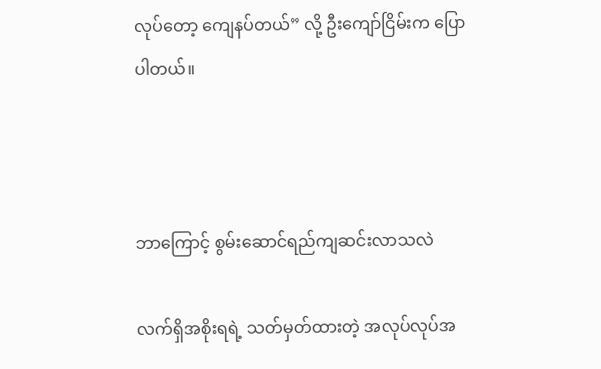လုပ်တော့ ကျေနပ်တယ်” လို့ ဦးကျော်ငြိမ်းက ပြောပါတယ်။



ဘာကြောင့် စွမ်းဆောင်ရည်ကျဆင်းလာသလဲ

လက်ရှိအစိုးရရဲ့ သတ်မှတ်ထားတဲ့ အလုပ်လုပ်အ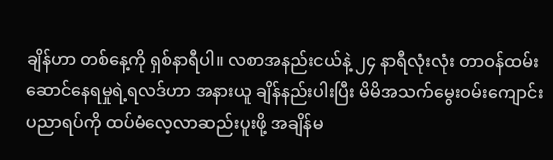ချိန်ဟာ တစ်နေ့ကို ရှစ်နာရီပါ။ လစာအနည်းငယ်နဲ့ ၂၄ နာရီလုံးလုံး တာဝန်ထမ်းဆောင်နေရမှုရဲ့ရလဒ်ဟာ အနားယူ ချိန်နည်းပါးပြီး မိမိအသက်မွေးဝမ်းကျောင်း ပညာရပ်ကို ထပ်မံလေ့လာဆည်းပူးဖို့ အချိန်မ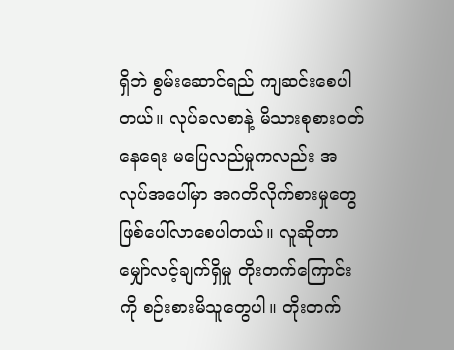ရှိဘဲ စွမ်းဆောင်ရည် ကျဆင်းစေပါတယ်။ လုပ်ခလစာနဲ့ မိသားစုစားဝတ်နေရေး မပြေလည်မှုကလည်း အလုပ်အပေါ်မှာ အဂတိလိုက်စားမှုတွေ ဖြစ်ပေါ်လာစေပါတယ်။ လူဆိုတာ မျှော်လင့်ချက်ရှိမှု တိုးတက်ကြောင်းကို စဉ်းစားမိသူတွေပါ။ တိုးတက်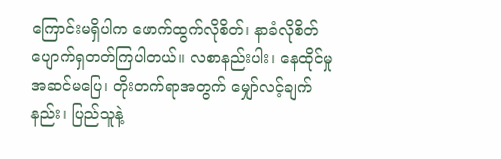ကြောင်းမရှိပါက ဖောက်ထွက်လိုစိတ်၊ နာခံလိုစိတ် ပျောက်ရှတတ်ကြပါတယ်။ လစာနည်းပါး၊ နေထိုင်မှု အဆင်မပြေ၊ တိုးတက်ရာအတွက် မျှော်လင့်ချက်နည်း၊ ပြည်သူနဲ့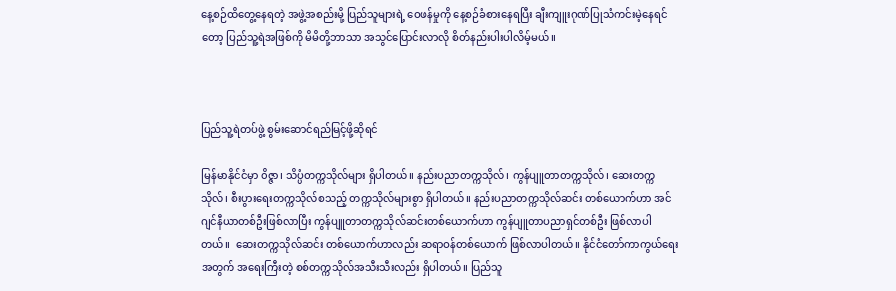နေ့စဉ်ထိတွေ့နေရတဲ့ အဖွဲ့အစည်းမို့ ပြည်သူများရဲ့ ဝေဖန်မှုကို နေ့စဉ်ခံစားနေရပြီး ချီးကျူးဂုဏ်ပြုသံကင်းမဲ့နေရင်တော့ ပြည်သူ့ရဲအဖြစ်ကို မိမိတို့ဘာသာ အသွင်ပြောင်းလာလို စိတ်နည်းပါးပါလိမ့်မယ်။



ပြည်သူ့ရဲတပ်ဖွဲ့ စွမ်းဆောင်ရည်မြင့်ဖို့ဆိုရင်

မြန်မာနိုင်ငံမှာ ၀ိဇ္ဇာ၊ သိပ္ပံတက္ကသိုလ်များ ရှိပါတယ်။ နည်းပညာတက္ကသိုလ်၊ ကွန်ပျူတာတက္ကသိုလ်၊ ဆေးတက္ကသိုလ်၊ စီးပွားရေးတက္ကသိုလ်စသည့် တက္ကသိုလ်များစွာ ရှိပါတယ်။ နည်းပညာတက္ကသိုလ်ဆင်း တစ်ယောက်ဟာ အင်ဂျင်နီယာတစ်ဦးဖြစ်လာပြီး ကွန်ပျူတာတက္ကသိုလ်ဆင်းတစ်ယောက်ဟာ ကွန်ပျူတာပညာရှင်တစ်ဦး ဖြစ်လာပါတယ်။  ဆေးတက္ကသိုလ်ဆင်း တစ်ယောက်ဟာလည်း ဆရာဝန်တစ်ယောက် ဖြစ်လာပါတယ်။ နိုင်ငံတော်ကာကွယ်ရေးအတွက် အရေးကြီးတဲ့ စစ်တက္ကသိုလ်အသီးသီးလည်း ရှိပါတယ်။ ပြည်သူ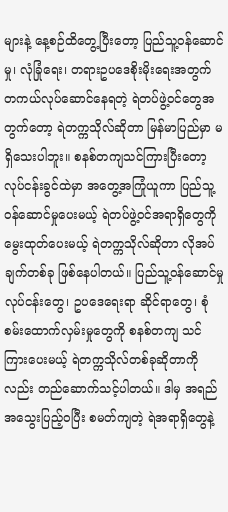များနဲ့ နေ့စဉ်ထိတွေ့ပြီးတော့ ပြည်သူ့ဝန်ဆောင်မှု၊ လုံခြုံရေး၊ တရားဥပဒေစိုးမိုးရေးအတွက် တကယ်လုပ်ဆောင်နေရတဲ့ ရဲတပ်ဖွဲ့ဝင်တွေအတွက်တော့ ရဲတက္ကသိုလ်ဆိုတာ မြန်မာပြည်မှာ မရှိသေးပါဘူး။ စနစ်တကျသင်ကြားပြီးတော့ လုပ်ငန်းခွင်ထဲမှာ အတွေ့အကြုံယူကာ ပြည်သူ့ဝန်ဆောင်မှုပေးမယ့် ရဲတပ်ဖွဲ့ဝင်အရာရှိတွေကို မွေးထုတ်ပေးမယ့် ရဲတက္ကသိုလ်ဆိုတာ လိုအပ်ချက်တစ်ခု ဖြစ်နေပါတယ်။ ပြည်သူ့ဝန်ဆောင်မှုလုပ်ငန်းတွေ၊ ဥပဒေရေးရာ ဆိုင်ရာတွေ၊ စုံစမ်းထောက်လှမ်းမှုတွေကို စနစ်တကျ သင်ကြားပေးမယ့် ရဲတက္ကသိုလ်တစ်ခုဆိုတာကိုလည်း တည်ဆောက်သင့်ပါတယ်။ ဒါမှ အရည်အသွေးပြည့်ဝပြီး စမတ်ကျတဲ့ ရဲအရာရှိတွေနဲ့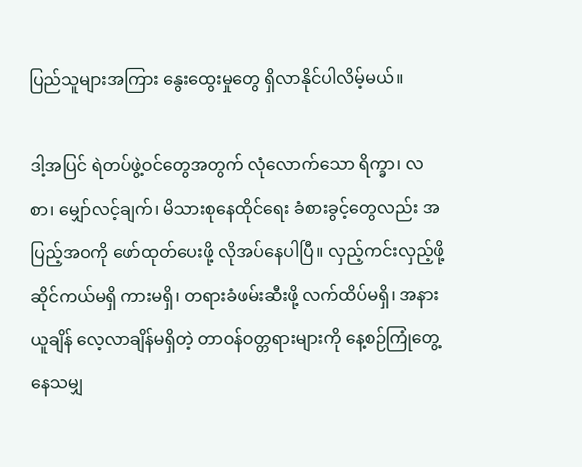ပြည်သူများအကြား နွေးထွေးမှုတွေ ရှိလာနိုင်ပါလိမ့်မယ်။

ဒါ့အပြင် ရဲတပ်ဖွဲ့ဝင်တွေအတွက် လုံလောက်သော ရိက္ခာ၊ လစာ၊ မျှော်လင့်ချက်၊ မိသားစုနေထိုင်ရေး ခံစားခွင့်တွေလည်း အပြည့်အဝကို ဖော်ထုတ်ပေးဖို့ လိုအပ်နေပါပြီ။ လှည့်ကင်းလှည့်ဖို့ ဆိုင်ကယ်မရှိ ကားမရှိ၊ တရားခံဖမ်းဆီးဖို့ လက်ထိပ်မရှိ၊ အနားယူချိန် လေ့လာချိန်မရှိတဲ့ တာဝန်ဝတ္တရားများကို နေ့စဉ်ကြုံတွေ့နေသမျှ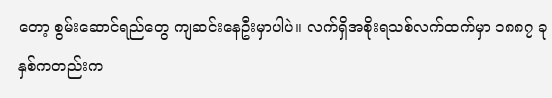တော့ စွမ်းဆောင်ရည်တွေ ကျဆင်းနေဦးမှာပါပဲ။ လက်ရှိအစိုးရသစ်လက်ထက်မှာ ၁၈၈၇ ခုနှစ်ကတည်းက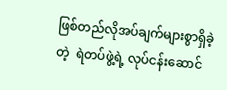ဖြစ်တည်လိုအပ်ချက်များစွာရှိခဲ့တဲ့  ရဲတပ်ဖွဲ့ရဲ့ လုပ်ငန်းဆောင်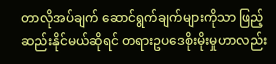တာလိုအပ်ချက် ဆောင်ရွက်ချက်များကိုသာ ဖြည့်ဆည်းနိုင်မယ်ဆိုရင် တရားဥပဒေစိုးမိုးမှုဟာလည်း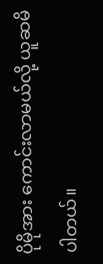ပိုမိုအား ကောင်းလာမယ်လို့ ယူဆမိပါတယ်။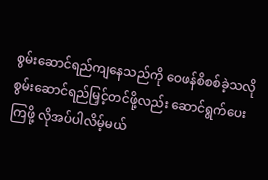စွမ်းဆောင်ရည်ကျနေသည်ကို ဝေဖန်စိစစ်ခဲ့သလို စွမ်းဆောင်ရည်မြှင့်တင်ဖို့လည်း ဆောင်ရွက်ပေးကြဖို့ လိုအပ်ပါလိမ့်မယ်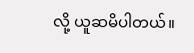လို့ ယူဆမိပါတယ်။